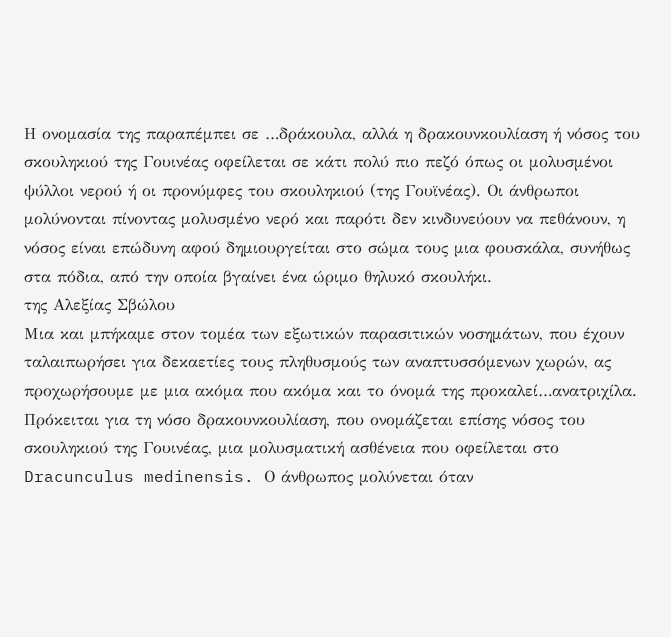Η ονομασία της παραπέμπει σε …δράκουλα, αλλά η δρακουνκουλίαση ή νόσος του σκουληκιού της Γουινέας οφείλεται σε κάτι πολύ πιο πεζό όπως οι μολυσμένοι ψύλλοι νερού ή οι προνύμφες του σκουληκιού (της Γουϊνέας). Οι άνθρωποι μολύνονται πίνοντας μολυσμένο νερό και παρότι δεν κινδυνεύουν να πεθάνουν, η νόσος είναι επώδυνη αφού δημιουργείται στο σώμα τους μια φουσκάλα, συνήθως στα πόδια, από την οποία βγαίνει ένα ώριμο θηλυκό σκουλήκι.
της Αλεξίας Σβώλου
Μια και μπήκαμε στον τομέα των εξωτικών παρασιτικών νοσημάτων, που έχουν ταλαιπωρήσει για δεκαετίες τους πληθυσμούς των αναπτυσσόμενων χωρών, ας προχωρήσουμε με μια ακόμα που ακόμα και το όνομά της προκαλεί…ανατριχίλα. Πρόκειται για τη νόσο δρακουνκουλίαση, που ονομάζεται επίσης νόσος του σκουληκιού της Γουινέας, μια μολυσματική ασθένεια που οφείλεται στο Dracunculus medinensis. Ο άνθρωπος μολύνεται όταν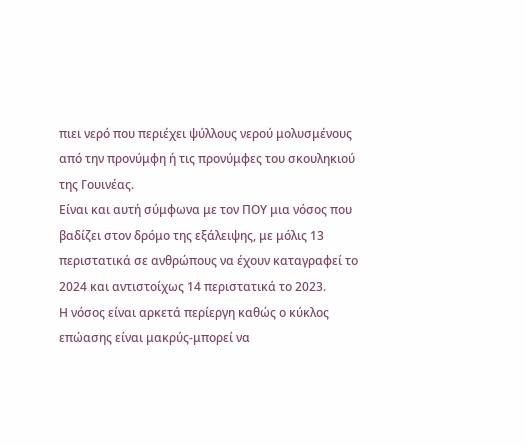πιει νερό που περιέχει ψύλλους νερού μολυσμένους από την προνύμφη ή τις προνύμφες του σκουληκιού της Γουινέας.
Είναι και αυτή σύμφωνα με τον ΠΟΥ μια νόσος που βαδίζει στον δρόμο της εξάλειψης, με μόλις 13 περιστατικά σε ανθρώπους να έχουν καταγραφεί το 2024 και αντιστοίχως 14 περιστατικά το 2023.
Η νόσος είναι αρκετά περίεργη καθώς ο κύκλος επώασης είναι μακρύς-μπορεί να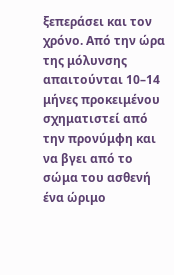ξεπεράσει και τον χρόνο. Από την ώρα της μόλυνσης απαιτούνται 10–14 μήνες προκειμένου σχηματιστεί από την προνύμφη και να βγει από το σώμα του ασθενή ένα ώριμο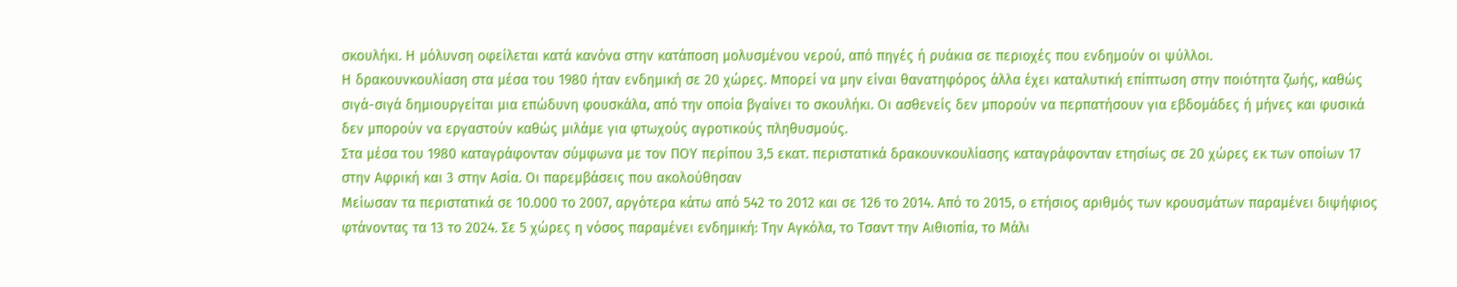σκουλήκι. Η μόλυνση οφείλεται κατά κανόνα στην κατάποση μολυσμένου νερού, από πηγές ή ρυάκια σε περιοχές που ενδημούν οι ψύλλοι.
Η δρακουνκουλίαση στα μέσα του 1980 ήταν ενδημική σε 20 χώρες. Μπορεί να μην είναι θανατηφόρος άλλα έχει καταλυτική επίπτωση στην ποιότητα ζωής, καθώς σιγά-σιγά δημιουργείται μια επώδυνη φουσκάλα, από την οποία βγαίνει το σκουλήκι. Οι ασθενείς δεν μπορούν να περπατήσουν για εβδομάδες ή μήνες και φυσικά δεν μπορούν να εργαστούν καθώς μιλάμε για φτωχούς αγροτικούς πληθυσμούς.
Στα μέσα του 1980 καταγράφονταν σύμφωνα με τον ΠΟΥ περίπου 3,5 εκατ. περιστατικά δρακουνκουλίασης καταγράφονταν ετησίως σε 20 χώρες εκ των οποίων 17 στην Αφρική και 3 στην Ασία. Οι παρεμβάσεις που ακολούθησαν
Μείωσαν τα περιστατικά σε 10.000 το 2007, αργότερα κάτω από 542 το 2012 και σε 126 το 2014. Από το 2015, ο ετήσιος αριθμός των κρουσμάτων παραμένει διψήφιος φτάνοντας τα 13 το 2024. Σε 5 χώρες η νόσος παραμένει ενδημική: Την Αγκόλα, το Τσαντ την Αιθιοπία, το Μάλι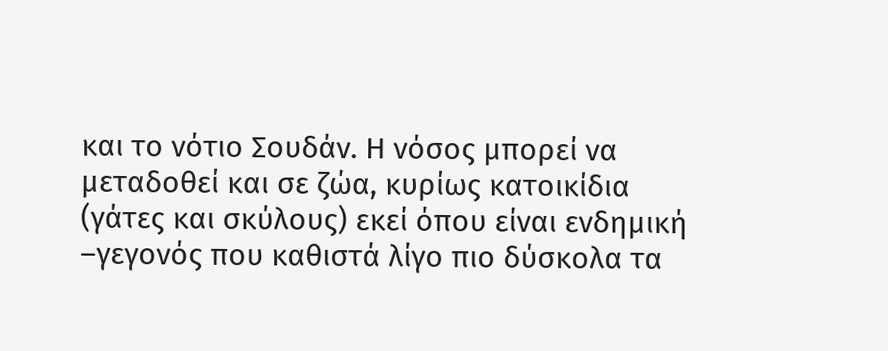και το νότιο Σουδάν. Η νόσος μπορεί να μεταδοθεί και σε ζώα, κυρίως κατοικίδια (γάτες και σκύλους) εκεί όπου είναι ενδημική –γεγονός που καθιστά λίγο πιο δύσκολα τα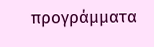προγράμματα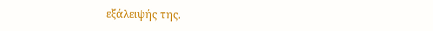εξάλειψής της.